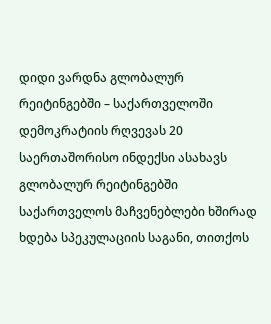დიდი ვარდნა გლობალურ რეიტინგებში – საქართველოში დემოკრატიის რღვევას 20 საერთაშორისო ინდექსი ასახავს
გლობალურ რეიტინგებში საქართველოს მაჩვენებლები ხშირად ხდება სპეკულაციის საგანი, თითქოს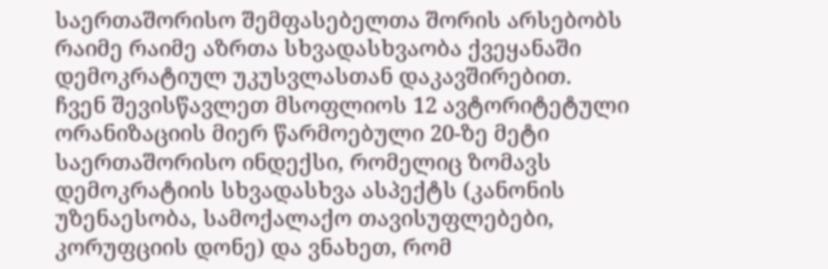საერთაშორისო შემფასებელთა შორის არსებობს რაიმე რაიმე აზრთა სხვადასხვაობა ქვეყანაში დემოკრატიულ უკუსვლასთან დაკავშირებით.
ჩვენ შევისწავლეთ მსოფლიოს 12 ავტორიტეტული ორანიზაციის მიერ წარმოებული 20-ზე მეტი საერთაშორისო ინდექსი, რომელიც ზომავს დემოკრატიის სხვადასხვა ასპექტს (კანონის უზენაესობა, სამოქალაქო თავისუფლებები, კორუფციის დონე) და ვნახეთ, რომ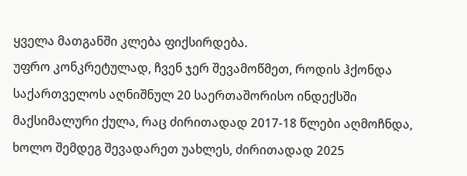ყველა მათგანში კლება ფიქსირდება.
უფრო კონკრეტულად, ჩვენ ჯერ შევამოწმეთ, როდის ჰქონდა საქართველოს აღნიშნულ 20 საერთაშორისო ინდექსში მაქსიმალური ქულა, რაც ძირითადად 2017-18 წლები აღმოჩნდა, ხოლო შემდეგ შევადარეთ უახლეს, ძირითადად 2025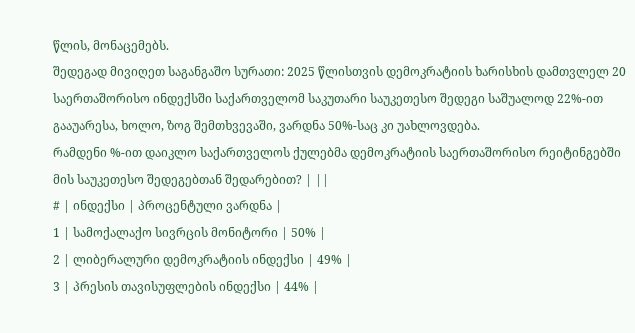წლის, მონაცემებს.
შედეგად მივიღეთ საგანგაშო სურათი: 2025 წლისთვის დემოკრატიის ხარისხის დამთვლელ 20 საერთაშორისო ინდექსში საქართველომ საკუთარი საუკეთესო შედეგი საშუალოდ 22%-ით გააუარესა, ხოლო, ზოგ შემთხვევაში, ვარდნა 50%-საც კი უახლოვდება.
რამდენი %-ით დაიკლო საქართველოს ქულებმა დემოკრატიის საერთაშორისო რეიტინგებში მის საუკეთესო შედეგებთან შედარებით? | ||
# | ინდექსი | პროცენტული ვარდნა |
1 | სამოქალაქო სივრცის მონიტორი | 50% |
2 | ლიბერალური დემოკრატიის ინდექსი | 49% |
3 | პრესის თავისუფლების ინდექსი | 44% |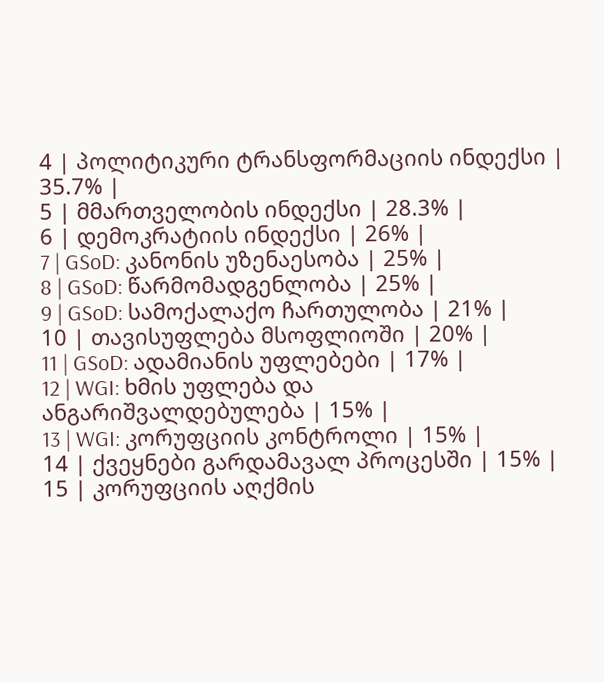4 | პოლიტიკური ტრანსფორმაციის ინდექსი | 35.7% |
5 | მმართველობის ინდექსი | 28.3% |
6 | დემოკრატიის ინდექსი | 26% |
7 | GSoD: კანონის უზენაესობა | 25% |
8 | GSoD: წარმომადგენლობა | 25% |
9 | GSoD: სამოქალაქო ჩართულობა | 21% |
10 | თავისუფლება მსოფლიოში | 20% |
11 | GSoD: ადამიანის უფლებები | 17% |
12 | WGI: ხმის უფლება და ანგარიშვალდებულება | 15% |
13 | WGI: კორუფციის კონტროლი | 15% |
14 | ქვეყნები გარდამავალ პროცესში | 15% |
15 | კორუფციის აღქმის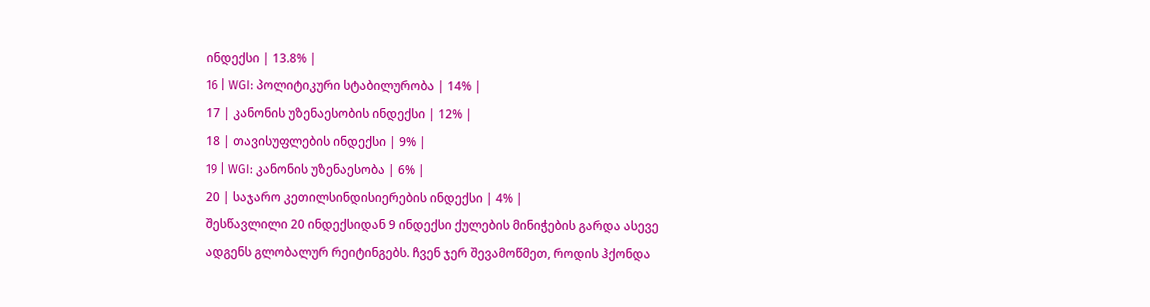ინდექსი | 13.8% |
16 | WGI: პოლიტიკური სტაბილურობა | 14% |
17 | კანონის უზენაესობის ინდექსი | 12% |
18 | თავისუფლების ინდექსი | 9% |
19 | WGI: კანონის უზენაესობა | 6% |
20 | საჯარო კეთილსინდისიერების ინდექსი | 4% |
შესწავლილი 20 ინდექსიდან 9 ინდექსი ქულების მინიჭების გარდა ასევე ადგენს გლობალურ რეიტინგებს. ჩვენ ჯერ შევამოწმეთ, როდის ჰქონდა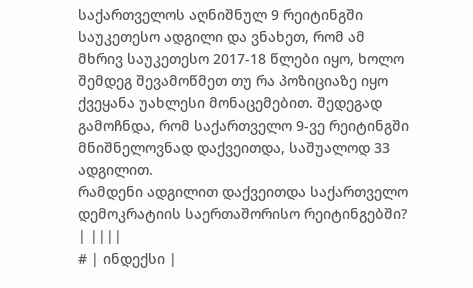საქართველოს აღნიშნულ 9 რეიტინგში საუკეთესო ადგილი და ვნახეთ, რომ ამ მხრივ საუკეთესო 2017-18 წლები იყო, ხოლო შემდეგ შევამოწმეთ თუ რა პოზიციაზე იყო ქვეყანა უახლესი მონაცემებით. შედეგად გამოჩნდა, რომ საქართველო 9-ვე რეიტინგში მნიშნელოვნად დაქვეითდა, საშუალოდ 33 ადგილით.
რამდენი ადგილით დაქვეითდა საქართველო დემოკრატიის საერთაშორისო რეიტინგებში? | ||||
# | ინდექსი |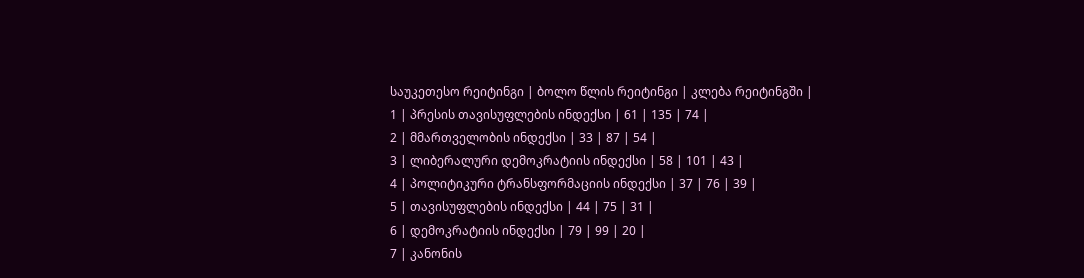საუკეთესო რეიტინგი | ბოლო წლის რეიტინგი | კლება რეიტინგში |
1 | პრესის თავისუფლების ინდექსი | 61 | 135 | 74 |
2 | მმართველობის ინდექსი | 33 | 87 | 54 |
3 | ლიბერალური დემოკრატიის ინდექსი | 58 | 101 | 43 |
4 | პოლიტიკური ტრანსფორმაციის ინდექსი | 37 | 76 | 39 |
5 | თავისუფლების ინდექსი | 44 | 75 | 31 |
6 | დემოკრატიის ინდექსი | 79 | 99 | 20 |
7 | კანონის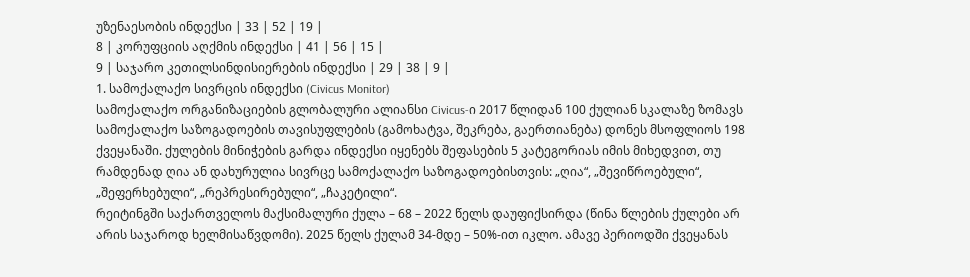უზენაესობის ინდექსი | 33 | 52 | 19 |
8 | კორუფციის აღქმის ინდექსი | 41 | 56 | 15 |
9 | საჯარო კეთილსინდისიერების ინდექსი | 29 | 38 | 9 |
1. სამოქალაქო სივრცის ინდექსი (Civicus Monitor)
სამოქალაქო ორგანიზაციების გლობალური ალიანსი Civicus-ი 2017 წლიდან 100 ქულიან სკალაზე ზომავს სამოქალაქო საზოგადოების თავისუფლების (გამოხატვა, შეკრება, გაერთიანება) დონეს მსოფლიოს 198 ქვეყანაში. ქულების მინიჭების გარდა ინდექსი იყენებს შეფასების 5 კატეგორიას იმის მიხედვით, თუ რამდენად ღია ან დახურულია სივრცე სამოქალაქო საზოგადოებისთვის: „ღია“, „შევიწროებული“, „შეფერხებული“, „რეპრესირებული“, „ჩაკეტილი“.
რეიტინგში საქართველოს მაქსიმალური ქულა – 68 – 2022 წელს დაუფიქსირდა (წინა წლების ქულები არ არის საჯაროდ ხელმისაწვდომი). 2025 წელს ქულამ 34-მდე – 50%-ით იკლო. ამავე პერიოდში ქვეყანას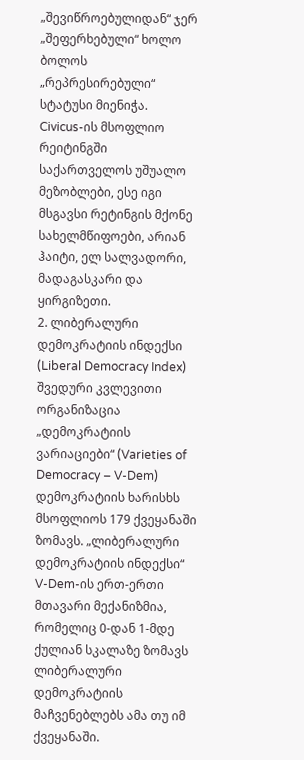„შევიწროებულიდან“ ჯერ „შეფერხებული“ ხოლო ბოლოს „რეპრესირებული“ სტატუსი მიენიჭა.
Civicus-ის მსოფლიო რეიტინგში საქართველოს უშუალო მეზობლები, ესე იგი მსგავსი რეტინგის მქონე სახელმწიფოები, არიან ჰაიტი, ელ სალვადორი, მადაგასკარი და ყირგიზეთი.
2. ლიბერალური დემოკრატიის ინდექსი (Liberal Democracy Index)
შვედური კვლევითი ორგანიზაცია „დემოკრატიის ვარიაციები“ (Varieties of Democracy – V-Dem) დემოკრატიის ხარისხს მსოფლიოს 179 ქვეყანაში ზომავს. „ლიბერალური დემოკრატიის ინდექსი“ V-Dem-ის ერთ-ერთი მთავარი მექანიზმია, რომელიც 0-დან 1-მდე ქულიან სკალაზე ზომავს ლიბერალური დემოკრატიის მაჩვენებლებს ამა თუ იმ ქვეყანაში.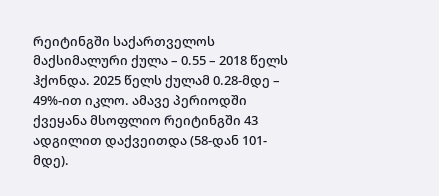რეიტინგში საქართველოს მაქსიმალური ქულა – 0.55 – 2018 წელს ჰქონდა. 2025 წელს ქულამ 0.28-მდე – 49%-ით იკლო. ამავე პერიოდში ქვეყანა მსოფლიო რეიტინგში 43 ადგილით დაქვეითდა (58-დან 101-მდე).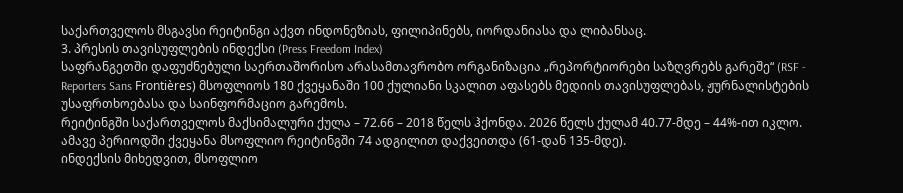საქართველოს მსგავსი რეიტინგი აქვთ ინდონეზიას, ფილიპინებს, იორდანიასა და ლიბანსაც.
3. პრესის თავისუფლების ინდექსი (Press Freedom Index)
საფრანგეთში დაფუძნებული საერთაშორისო არასამთავრობო ორგანიზაცია „რეპორტიორები საზღვრებს გარეშე“ (RSF - Reporters Sans Frontières) მსოფლიოს 180 ქვეყანაში 100 ქულიანი სკალით აფასებს მედიის თავისუფლებას, ჟურნალისტების უსაფრთხოებასა და საინფორმაციო გარემოს.
რეიტინგში საქართველოს მაქსიმალური ქულა – 72.66 – 2018 წელს ჰქონდა. 2026 წელს ქულამ 40.77-მდე – 44%-ით იკლო. ამავე პერიოდში ქვეყანა მსოფლიო რეიტინგში 74 ადგილით დაქვეითდა (61-დან 135-მდე).
ინდექსის მიხედვით, მსოფლიო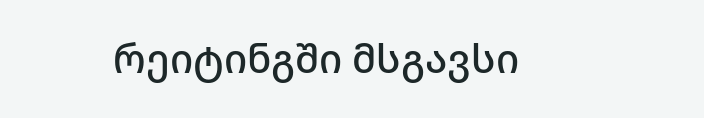რეიტინგში მსგავსი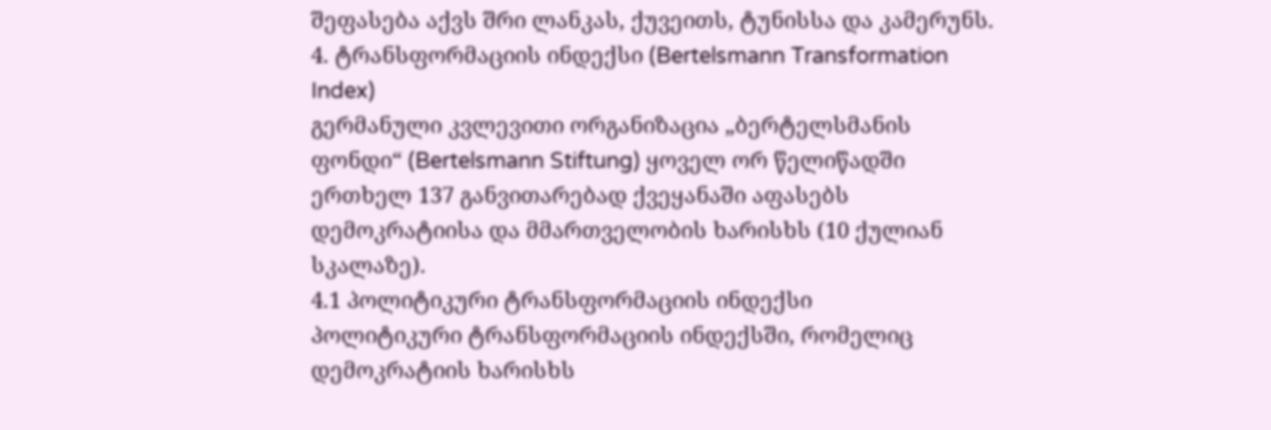შეფასება აქვს შრი ლანკას, ქუვეითს, ტუნისსა და კამერუნს.
4. ტრანსფორმაციის ინდექსი (Bertelsmann Transformation Index)
გერმანული კვლევითი ორგანიზაცია „ბერტელსმანის ფონდი“ (Bertelsmann Stiftung) ყოველ ორ წელიწადში ერთხელ 137 განვითარებად ქვეყანაში აფასებს დემოკრატიისა და მმართველობის ხარისხს (10 ქულიან სკალაზე).
4.1 პოლიტიკური ტრანსფორმაციის ინდექსი
პოლიტიკური ტრანსფორმაციის ინდექსში, რომელიც დემოკრატიის ხარისხს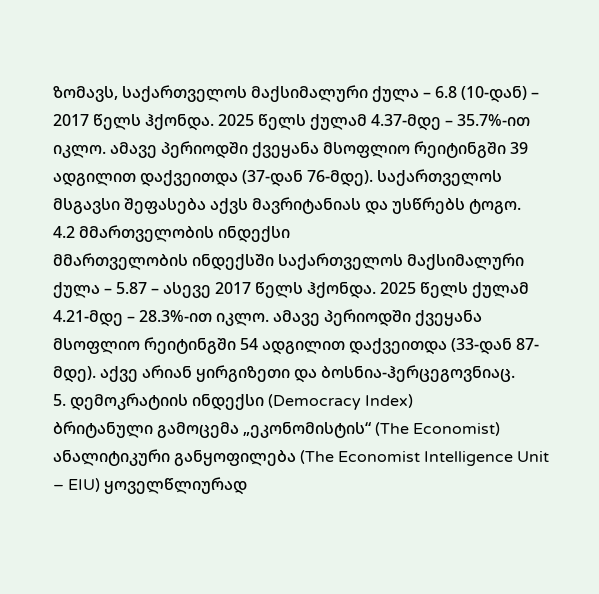ზომავს, საქართველოს მაქსიმალური ქულა – 6.8 (10-დან) – 2017 წელს ჰქონდა. 2025 წელს ქულამ 4.37-მდე – 35.7%-ით იკლო. ამავე პერიოდში ქვეყანა მსოფლიო რეიტინგში 39 ადგილით დაქვეითდა (37-დან 76-მდე). საქართველოს მსგავსი შეფასება აქვს მავრიტანიას და უსწრებს ტოგო.
4.2 მმართველობის ინდექსი
მმართველობის ინდექსში საქართველოს მაქსიმალური ქულა – 5.87 – ასევე 2017 წელს ჰქონდა. 2025 წელს ქულამ 4.21-მდე – 28.3%-ით იკლო. ამავე პერიოდში ქვეყანა მსოფლიო რეიტინგში 54 ადგილით დაქვეითდა (33-დან 87-მდე). აქვე არიან ყირგიზეთი და ბოსნია-ჰერცეგოვნიაც.
5. დემოკრატიის ინდექსი (Democracy Index)
ბრიტანული გამოცემა „ეკონომისტის“ (The Economist) ანალიტიკური განყოფილება (The Economist Intelligence Unit – EIU) ყოველწლიურად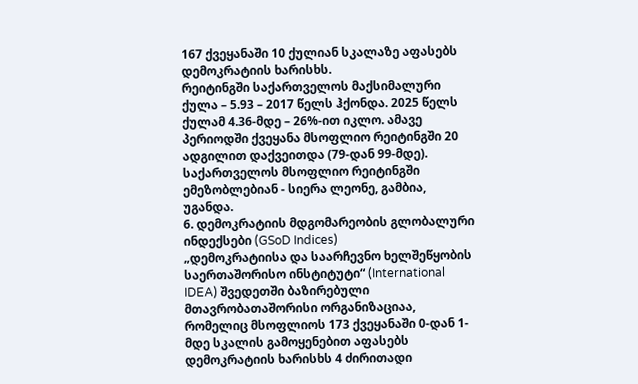167 ქვეყანაში 10 ქულიან სკალაზე აფასებს დემოკრატიის ხარისხს.
რეიტინგში საქართველოს მაქსიმალური ქულა – 5.93 – 2017 წელს ჰქონდა. 2025 წელს ქულამ 4.36-მდე – 26%-ით იკლო. ამავე პერიოდში ქვეყანა მსოფლიო რეიტინგში 20 ადგილით დაქვეითდა (79-დან 99-მდე).
საქართველოს მსოფლიო რეიტინგში ემეზობლებიან - სიერა ლეონე, გამბია, უგანდა.
6. დემოკრატიის მდგომარეობის გლობალური ინდექსები (GSoD Indices)
„დემოკრატიისა და საარჩევნო ხელშეწყობის საერთაშორისო ინსტიტუტი“ (International IDEA) შვედეთში ბაზირებული მთავრობათაშორისი ორგანიზაციაა, რომელიც მსოფლიოს 173 ქვეყანაში 0-დან 1-მდე სკალის გამოყენებით აფასებს დემოკრატიის ხარისხს 4 ძირითადი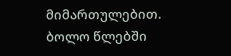მიმართულებით. ბოლო წლებში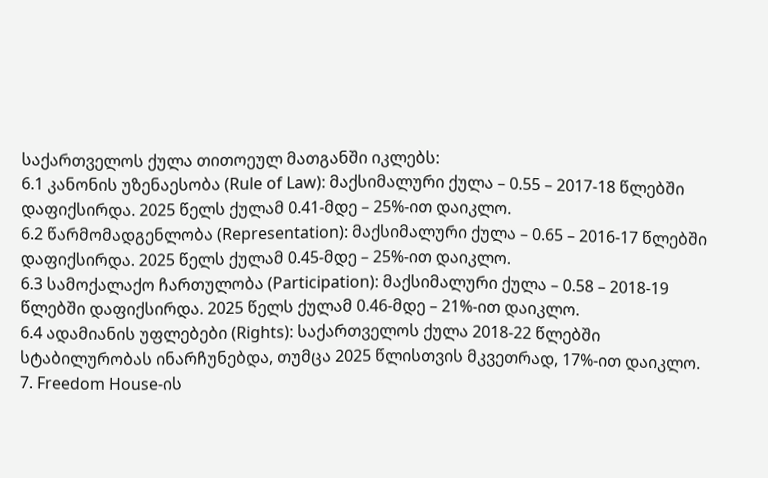საქართველოს ქულა თითოეულ მათგანში იკლებს:
6.1 კანონის უზენაესობა (Rule of Law): მაქსიმალური ქულა – 0.55 – 2017-18 წლებში დაფიქსირდა. 2025 წელს ქულამ 0.41-მდე – 25%-ით დაიკლო.
6.2 წარმომადგენლობა (Representation): მაქსიმალური ქულა – 0.65 – 2016-17 წლებში დაფიქსირდა. 2025 წელს ქულამ 0.45-მდე – 25%-ით დაიკლო.
6.3 სამოქალაქო ჩართულობა (Participation): მაქსიმალური ქულა – 0.58 – 2018-19 წლებში დაფიქსირდა. 2025 წელს ქულამ 0.46-მდე – 21%-ით დაიკლო.
6.4 ადამიანის უფლებები (Rights): საქართველოს ქულა 2018-22 წლებში სტაბილურობას ინარჩუნებდა, თუმცა 2025 წლისთვის მკვეთრად, 17%-ით დაიკლო.
7. Freedom House-ის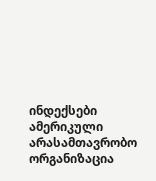ინდექსები
ამერიკული არასამთავრობო ორგანიზაცია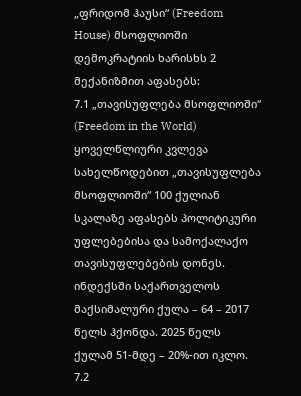„ფრიდომ ჰაუსი“ (Freedom House) მსოფლიოში დემოკრატიის ხარისხს 2 მექანიზმით აფასებს:
7.1 „თავისუფლება მსოფლიოში“ (Freedom in the World)
ყოველწლიური კვლევა სახელწოდებით „თავისუფლება მსოფლიოში“ 100 ქულიან სკალაზე აფასებს პოლიტიკური უფლებებისა და სამოქალაქო თავისუფლებების დონეს. ინდექსში საქართველოს მაქსიმალური ქულა – 64 – 2017 წელს ჰქონდა. 2025 წელს ქულამ 51-მდე – 20%-ით იკლო.
7.2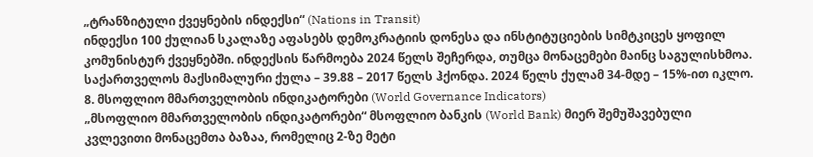„ტრანზიტული ქვეყნების ინდექსი“ (Nations in Transit)
ინდექსი 100 ქულიან სკალაზე აფასებს დემოკრატიის დონესა და ინსტიტუციების სიმტკიცეს ყოფილ კომუნისტურ ქვეყნებში. ინდექსის წარმოება 2024 წელს შეჩერდა, თუმცა მონაცემები მაინც საგულისხმოა. საქართველოს მაქსიმალური ქულა – 39.88 – 2017 წელს ჰქონდა. 2024 წელს ქულამ 34-მდე – 15%-ით იკლო.
8. მსოფლიო მმართველობის ინდიკატორები (World Governance Indicators)
„მსოფლიო მმართველობის ინდიკატორები“ მსოფლიო ბანკის (World Bank) მიერ შემუშავებული კვლევითი მონაცემთა ბაზაა, რომელიც 2-ზე მეტი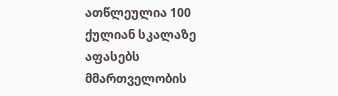ათწლეულია 100 ქულიან სკალაზე აფასებს მმართველობის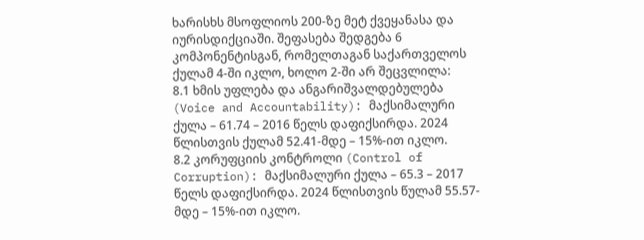ხარისხს მსოფლიოს 200-ზე მეტ ქვეყანასა და იურისდიქციაში. შეფასება შედგება 6 კომპონენტისგან, რომელთაგან საქართველოს ქულამ 4-ში იკლო, ხოლო 2-ში არ შეცვლილა:
8.1 ხმის უფლება და ანგარიშვალდებულება (Voice and Accountability): მაქსიმალური ქულა – 61.74 – 2016 წელს დაფიქსირდა. 2024 წლისთვის ქულამ 52.41-მდე – 15%-ით იკლო.
8.2 კორუფციის კონტროლი (Control of Corruption): მაქსიმალური ქულა – 65.3 – 2017 წელს დაფიქსირდა. 2024 წლისთვის წულამ 55.57-მდე – 15%-ით იკლო.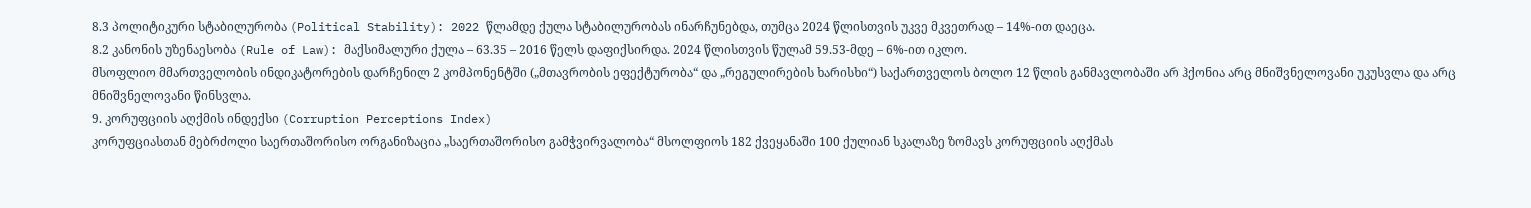8.3 პოლიტიკური სტაბილურობა (Political Stability): 2022 წლამდე ქულა სტაბილურობას ინარჩუნებდა, თუმცა 2024 წლისთვის უკვე მკვეთრად – 14%-ით დაეცა.
8.2 კანონის უზენაესობა (Rule of Law): მაქსიმალური ქულა – 63.35 – 2016 წელს დაფიქსირდა. 2024 წლისთვის წულამ 59.53-მდე – 6%-ით იკლო.
მსოფლიო მმართველობის ინდიკატორების დარჩენილ 2 კომპონენტში („მთავრობის ეფექტურობა“ და „რეგულირების ხარისხი“) საქართველოს ბოლო 12 წლის განმავლობაში არ ჰქონია არც მნიშვნელოვანი უკუსვლა და არც მნიშვნელოვანი წინსვლა.
9. კორუფციის აღქმის ინდექსი (Corruption Perceptions Index)
კორუფციასთან მებრძოლი საერთაშორისო ორგანიზაცია „საერთაშორისო გამჭვირვალობა“ მსოლფიოს 182 ქვეყანაში 100 ქულიან სკალაზე ზომავს კორუფციის აღქმას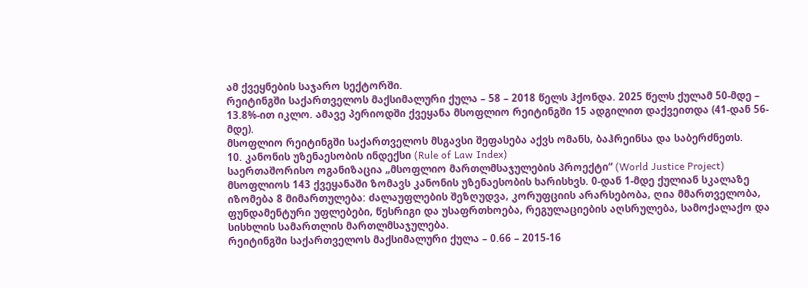ამ ქვეყნების საჯარო სექტორში.
რეიტინგში საქართველოს მაქსიმალური ქულა – 58 – 2018 წელს ჰქონდა. 2025 წელს ქულამ 50-მდე – 13.8%-ით იკლო. ამავე პერიოდში ქვეყანა მსოფლიო რეიტინგში 15 ადგილით დაქვეითდა (41-დან 56-მდე).
მსოფლიო რეიტინგში საქართველოს მსგავსი შეფასება აქვს ომანს, ბაჰრეინსა და საბერძნეთს.
10. კანონის უზენაესობის ინდექსი (Rule of Law Index)
საერთაშორისო ოგანიზაცია „მსოფლიო მართლმსაჯულების პროექტი“ (World Justice Project) მსოფლიოს 143 ქვეყანაში ზომავს კანონის უზენაესობის ხარისხვს. 0-დან 1-მდე ქულიან სკალაზე იზომება 8 მიმართულება: ძალაუფლების შეზღუდვა, კორუფციის არარსებობა, ღია მმართველობა, ფუნდამენტური უფლებები, წესრიგი და უსაფრთხოება, რეგულაციების აღსრულება, სამოქალაქო და სისხლის სამართლის მართლმსაჯულება.
რეიტინგში საქართველოს მაქსიმალური ქულა – 0.66 – 2015-16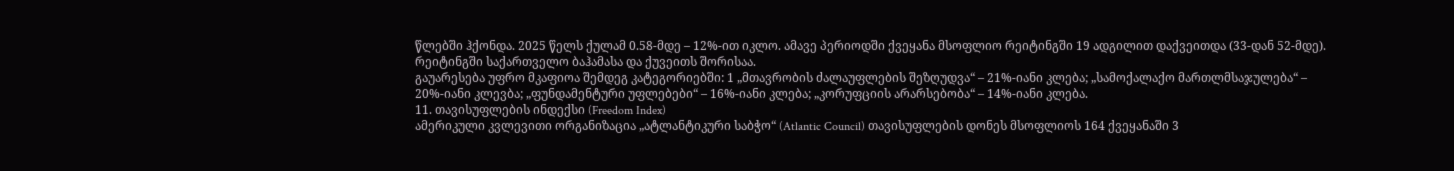წლებში ჰქონდა. 2025 წელს ქულამ 0.58-მდე – 12%-ით იკლო. ამავე პერიოდში ქვეყანა მსოფლიო რეიტინგში 19 ადგილით დაქვეითდა (33-დან 52-მდე). რეიტინგში საქართველო ბაჰამასა და ქუვეითს შორისაა.
გაუარესება უფრო მკაფიოა შემდეგ კატეგორიებში: 1 „მთავრობის ძალაუფლების შეზღუდვა“ – 21%-იანი კლება; „სამოქალაქო მართლმსაჯულება“ – 20%-იანი კლევბა; „ფუნდამენტური უფლებები“ – 16%-იანი კლება; „კორუფციის არარსებობა“ – 14%-იანი კლება.
11. თავისუფლების ინდექსი (Freedom Index)
ამერიკული კვლევითი ორგანიზაცია „ატლანტიკური საბჭო“ (Atlantic Council) თავისუფლების დონეს მსოფლიოს 164 ქვეყანაში 3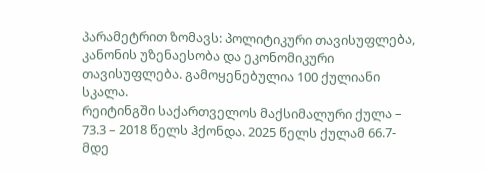პარამეტრით ზომავს: პოლიტიკური თავისუფლება, კანონის უზენაესობა და ეკონომიკური თავისუფლება. გამოყენებულია 100 ქულიანი სკალა.
რეიტინგში საქართველოს მაქსიმალური ქულა – 73.3 – 2018 წელს ჰქონდა. 2025 წელს ქულამ 66.7-მდე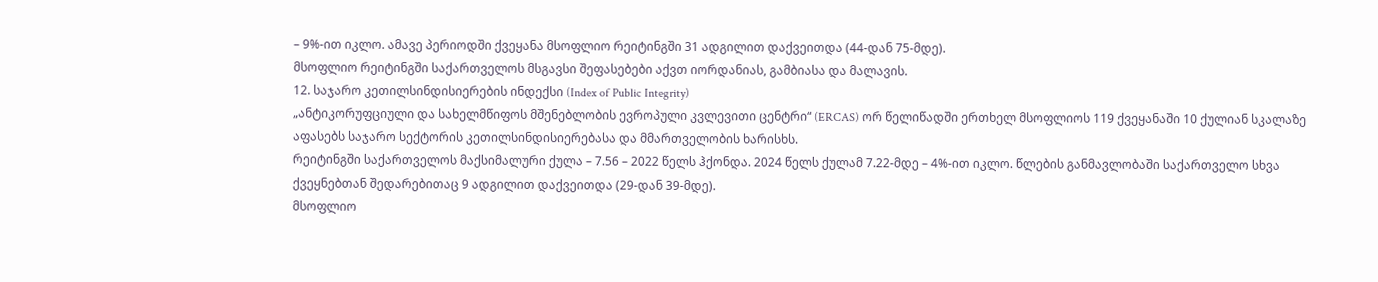– 9%-ით იკლო. ამავე პერიოდში ქვეყანა მსოფლიო რეიტინგში 31 ადგილით დაქვეითდა (44-დან 75-მდე).
მსოფლიო რეიტინგში საქართველოს მსგავსი შეფასებები აქვთ იორდანიას, გამბიასა და მალავის.
12. საჯარო კეთილსინდისიერების ინდექსი (Index of Public Integrity)
„ანტიკორუფციული და სახელმწიფოს მშენებლობის ევროპული კვლევითი ცენტრი“ (ERCAS) ორ წელიწადში ერთხელ მსოფლიოს 119 ქვეყანაში 10 ქულიან სკალაზე აფასებს საჯარო სექტორის კეთილსინდისიერებასა და მმართველობის ხარისხს.
რეიტინგში საქართველოს მაქსიმალური ქულა – 7.56 – 2022 წელს ჰქონდა. 2024 წელს ქულამ 7.22-მდე – 4%-ით იკლო. წლების განმავლობაში საქართველო სხვა ქვეყნებთან შედარებითაც 9 ადგილით დაქვეითდა (29-დან 39-მდე).
მსოფლიო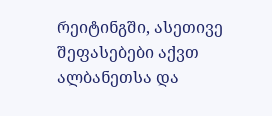რეიტინგში, ასეთივე შეფასებები აქვთ ალბანეთსა და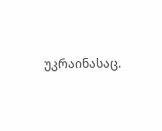უკრაინასაც.